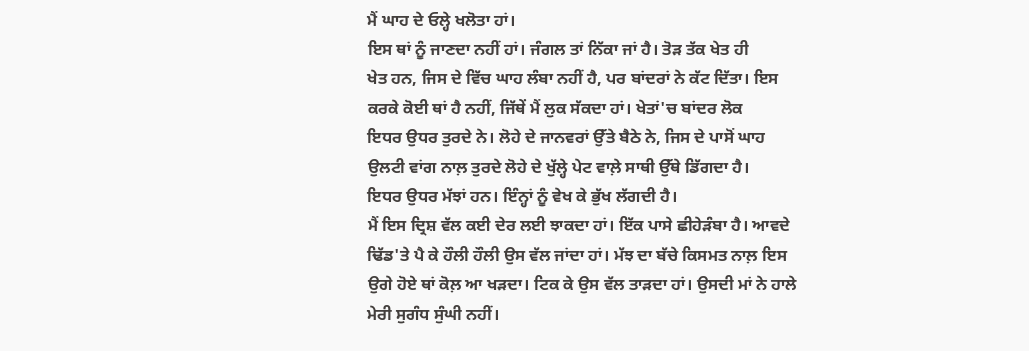ਮੈਂ ਘਾਹ ਦੇ ਓਲ੍ਹੇ ਖਲੋਤਾ ਹਾਂ।
ਇਸ ਥਾਂ ਨੂੰ ਜਾਣਦਾ ਨਹੀਂ ਹਾਂ। ਜੰਗਲ ਤਾਂ ਨਿੱਕਾ ਜਾਂ ਹੈ। ਤੋੜ ਤੱਕ ਖੇਤ ਹੀ
ਖੇਤ ਹਨ, ਜਿਸ ਦੇ ਵਿੱਚ ਘਾਹ ਲੰਬਾ ਨਹੀਂ ਹੈ, ਪਰ ਬਾਂਦਰਾਂ ਨੇ ਕੱਟ ਦਿੱਤਾ। ਇਸ
ਕਰਕੇ ਕੋਈ ਥਾਂ ਹੈ ਨਹੀਂ, ਜਿੱਥੇਂ ਮੈਂ ਲੁਕ ਸੱਕਦਾ ਹਾਂ। ਖੇਤਾਂ'ਚ ਬਾਂਦਰ ਲੋਕ
ਇਧਰ ਉਧਰ ਤੁਰਦੇ ਨੇ। ਲੋਹੇ ਦੇ ਜਾਨਵਰਾਂ ਉੱਤੇ ਬੈਠੇ ਨੇ, ਜਿਸ ਦੇ ਪਾਸੋਂ ਘਾਹ
ਉਲਟੀ ਵਾਂਗ ਨਾਲ਼ ਤੁਰਦੇ ਲੋਹੇ ਦੇ ਖੁੱਲ੍ਹੇ ਪੇਟ ਵਾਲ਼ੇ ਸਾਥੀ ਉੱਥੇ ਡਿੱਗਦਾ ਹੈ।
ਇਧਰ ਉਧਰ ਮੱਝਾਂ ਹਨ। ਇੰਨ੍ਹਾਂ ਨੂੰ ਵੇਖ ਕੇ ਭੁੱਖ ਲੱਗਦੀ ਹੈ।
ਮੈਂ ਇਸ ਦ੍ਰਿਸ਼ ਵੱਲ ਕਈ ਦੇਰ ਲਈ ਝਾਕਦਾ ਹਾਂ। ਇੱਕ ਪਾਸੇ ਛੀਹੇੜੰਬਾ ਹੈ। ਆਵਦੇ
ਢਿੱਡ'ਤੇ ਪੈ ਕੇ ਹੌਲੀ ਹੌਲੀ ਉਸ ਵੱਲ ਜਾਂਦਾ ਹਾਂ। ਮੱਝ ਦਾ ਬੱਚੇ ਕਿਸਮਤ ਨਾਲ਼ ਇਸ
ਉਗੇ ਹੋਏ ਥਾਂ ਕੋਲ਼ ਆ ਖੜਦਾ। ਟਿਕ ਕੇ ਉਸ ਵੱਲ ਤਾੜਦਾ ਹਾਂ। ਉਸਦੀ ਮਾਂ ਨੇ ਹਾਲੇ
ਮੇਰੀ ਸੁਗੰਧ ਸੁੰਘੀ ਨਹੀਂ।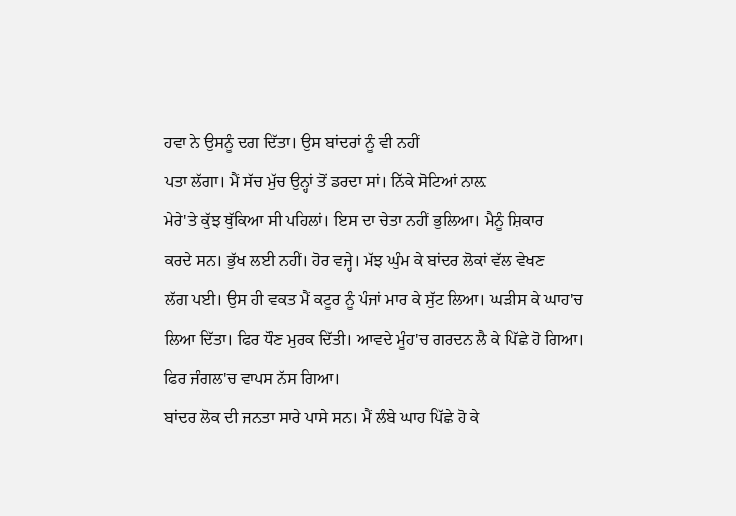ਹਵਾ ਨੇ ਉਸਨੂੰ ਦਗ ਦਿੱਤਾ। ਉਸ ਬਾਂਦਰਾਂ ਨੂੰ ਵੀ ਨਹੀਂ
ਪਤਾ ਲੱਗਾ। ਮੈਂ ਸੱਚ ਮੁੱਚ ਉਨ੍ਹਾਂ ਤੋਂ ਡਰਦਾ ਸਾਂ। ਨਿੱਕੇ ਸੋਟਿਆਂ ਨਾਲ਼
ਮੇਰੇ'ਤੇ ਕੁੱਝ ਥੁੱਕਿਆ ਸੀ ਪਹਿਲਾਂ। ਇਸ ਦਾ ਚੇਤਾ ਨਹੀਂ ਭੁਲਿਆ। ਮੈਨੂੰ ਸ਼ਿਕਾਰ
ਕਰਦੇ ਸਨ। ਭੁੱਖ ਲਈ ਨਹੀਂ। ਹੋਰ ਵਜ੍ਹੇ। ਮੱਝ ਘੁੰਮ ਕੇ ਬਾਂਦਰ ਲੋਕਾਂ ਵੱਲ ਵੇਖਣ
ਲੱਗ ਪਈ। ਉਸ ਹੀ ਵਕਤ ਮੈਂ ਕਟੂਰ ਨੂੰ ਪੰਜਾਂ ਮਾਰ ਕੇ ਸੁੱਟ ਲਿਆ। ਘੜੀਸ ਕੇ ਘਾਹ'ਚ
ਲਿਆ ਦਿੱਤਾ। ਫਿਰ ਧੌਣ ਮੁਰਕ ਦਿੱਤੀ। ਆਵਦੇ ਮੂੰਹ'ਚ ਗਰਦਨ ਲੈ ਕੇ ਪਿੱਛੇ ਹੋ ਗਿਆ।
ਫਿਰ ਜੰਗਲ'ਚ ਵਾਪਸ ਨੱਸ ਗਿਆ।
ਬਾਂਦਰ ਲੋਕ ਦੀ ਜਨਤਾ ਸਾਰੇ ਪਾਸੇ ਸਨ। ਮੈਂ ਲੰਬੇ ਘਾਹ ਪਿੱਛੇ ਹੋ ਕੇ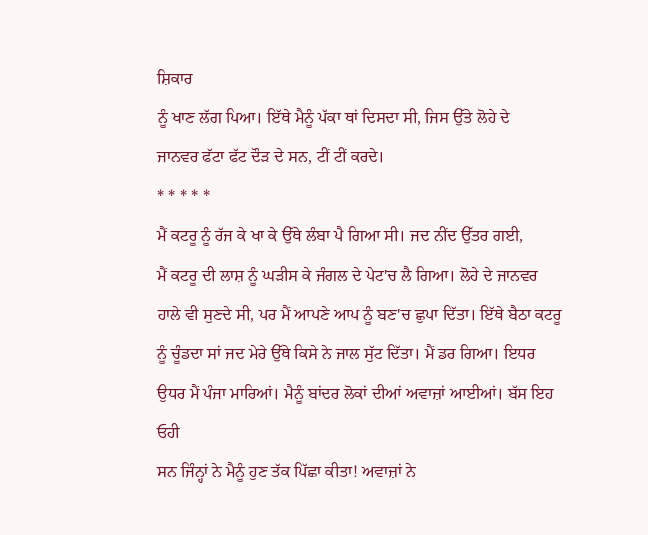ਸ਼ਿਕਾਰ
ਨੂੰ ਖਾਣ ਲੱਗ ਪਿਆ। ਇੱਥੇ ਮੈਨੂੰ ਪੱਕਾ ਥਾਂ ਦਿਸਦਾ ਸੀ, ਜਿਸ ਉੱਤੇ ਲੋਹੇ ਦੇ
ਜਾਨਵਰ ਫੱਟਾ ਫੱਟ ਦੌੜ ਦੇ ਸਨ, ਟੀਂ ਟੀਂ ਕਰਦੇ।
* * * * *
ਮੈਂ ਕਟਰੂ ਨੂੰ ਰੱਜ ਕੇ ਖਾ ਕੇ ਉੱਥੇ ਲੰਬਾ ਪੈ ਗਿਆ ਸੀ। ਜਦ ਨੀਂਦ ਉੱਤਰ ਗਈ,
ਮੈਂ ਕਟਰੂ ਦੀ ਲਾਸ਼ ਨੂੰ ਘੜੀਸ ਕੇ ਜੰਗਲ ਦੇ ਪੇਟ'ਚ ਲੈ ਗਿਆ। ਲੋਹੇ ਦੇ ਜਾਨਵਰ
ਹਾਲੇ ਵੀ ਸੁਣਦੇ ਸੀ, ਪਰ ਮੈਂ ਆਪਣੇ ਆਪ ਨੂੰ ਬਣ'ਚ ਛੁਪਾ ਦਿੱਤਾ। ਇੱਥੇ ਬੈਠਾ ਕਟਰੂ
ਨੂੰ ਚੂੰਡਦਾ ਸਾਂ ਜਦ ਮੇਰੇ ਉੱਥੇ ਕਿਸੇ ਨੇ ਜਾਲ ਸੁੱਟ ਦਿੱਤਾ। ਮੈਂ ਡਰ ਗਿਆ। ਇਧਰ
ਉਧਰ ਮੈਂ ਪੰਜਾ ਮਾਰਿਆਂ। ਮੈਨੂੰ ਬਾਂਦਰ ਲੋਕਾਂ ਦੀਆਂ ਅਵਾਜ਼ਾਂ ਆਈਆਂ। ਬੱਸ ਇਹ ਓਹੀ
ਸਨ ਜਿੰਨ੍ਹਾਂ ਨੇ ਮੈਨੂੰ ਹੁਣ ਤੱਕ ਪਿੱਛਾ ਕੀਤਾ! ਅਵਾਜ਼ਾਂ ਨੇ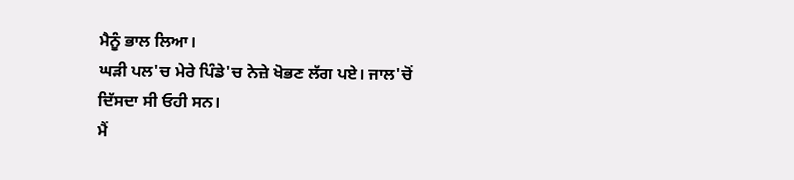ਮੈਨੂੰ ਭਾਲ ਲਿਆ।
ਘੜੀ ਪਲ'ਚ ਮੇਰੇ ਪਿੰਡੇ'ਚ ਨੇਜ਼ੇ ਖੋਭਣ ਲੱਗ ਪਏ। ਜਾਲ'ਚੋਂ ਦਿੱਸਦਾ ਸੀ ਓਹੀ ਸਨ।
ਮੈਂ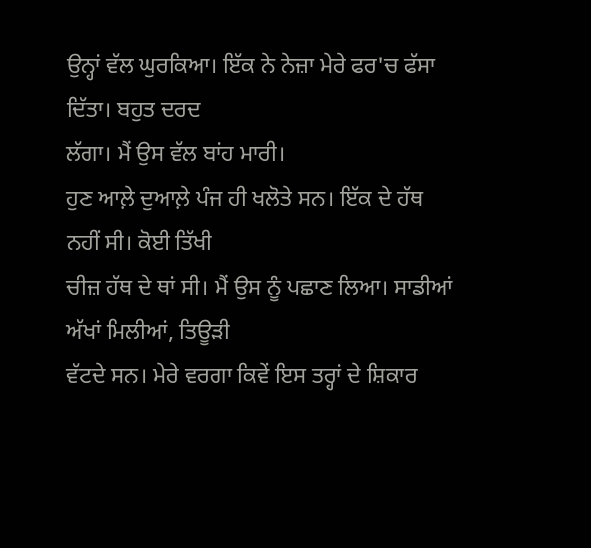ਉਨ੍ਹਾਂ ਵੱਲ ਘੁਰਕਿਆ। ਇੱਕ ਨੇ ਨੇਜ਼ਾ ਮੇਰੇ ਫਰ'ਚ ਫੱਸਾ ਦਿੱਤਾ। ਬਹੁਤ ਦਰਦ
ਲੱਗਾ। ਮੈਂ ਉਸ ਵੱਲ ਬਾਂਹ ਮਾਰੀ।
ਹੁਣ ਆਲ਼ੇ ਦੁਆਲ਼ੇ ਪੰਜ ਹੀ ਖਲੋਤੇ ਸਨ। ਇੱਕ ਦੇ ਹੱਥ ਨਹੀਂ ਸੀ। ਕੋਈ ਤਿੱਖੀ
ਚੀਜ਼ ਹੱਥ ਦੇ ਥਾਂ ਸੀ। ਮੈਂ ਉਸ ਨੂੰ ਪਛਾਣ ਲਿਆ। ਸਾਡੀਆਂ ਅੱਖਾਂ ਮਿਲੀਆਂ, ਤਿਊੜੀ
ਵੱਟਦੇ ਸਨ। ਮੇਰੇ ਵਰਗਾ ਕਿਵੇਂ ਇਸ ਤਰ੍ਹਾਂ ਦੇ ਸ਼ਿਕਾਰ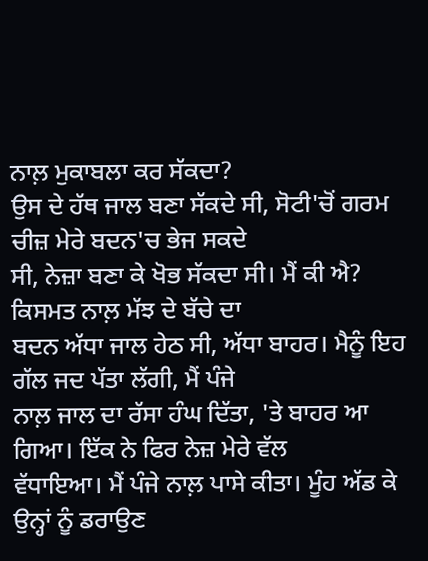ਨਾਲ਼ ਮੁਕਾਬਲਾ ਕਰ ਸੱਕਦਾ?
ਉਸ ਦੇ ਹੱਥ ਜਾਲ ਬਣਾ ਸੱਕਦੇ ਸੀ, ਸੋਟੀ'ਚੋਂ ਗਰਮ ਚੀਜ਼ ਮੇਰੇ ਬਦਨ'ਚ ਭੇਜ ਸਕਦੇ
ਸੀ, ਨੇਜ਼ਾ ਬਣਾ ਕੇ ਖੋਭ ਸੱਕਦਾ ਸੀ। ਮੈਂ ਕੀ ਐ? ਕਿਸਮਤ ਨਾਲ਼ ਮੱਝ ਦੇ ਬੱਚੇ ਦਾ
ਬਦਨ ਅੱਧਾ ਜਾਲ ਹੇਠ ਸੀ, ਅੱਧਾ ਬਾਹਰ। ਮੈਨੂੰ ਇਹ ਗੱਲ ਜਦ ਪੱਤਾ ਲੱਗੀ, ਮੈਂ ਪੰਜੇ
ਨਾਲ਼ ਜਾਲ ਦਾ ਰੱਸਾ ਹੰਘ ਦਿੱਤਾ, 'ਤੇ ਬਾਹਰ ਆ ਗਿਆ। ਇੱਕ ਨੇ ਫਿਰ ਨੇਜ਼ ਮੇਰੇ ਵੱਲ
ਵੱਧਾਇਆ। ਮੈਂ ਪੰਜੇ ਨਾਲ਼ ਪਾਸੇ ਕੀਤਾ। ਮੂੰਹ ਅੱਡ ਕੇ ਉਨ੍ਹਾਂ ਨੂੰ ਡਰਾਉਣ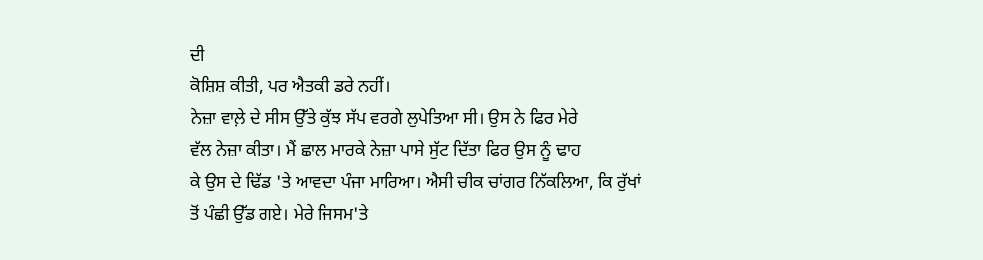ਦੀ
ਕੋਸ਼ਿਸ਼ ਕੀਤੀ, ਪਰ ਐਤਕੀ ਡਰੇ ਨਹੀਂ।
ਨੇਜ਼ਾ ਵਾਲ਼ੇ ਦੇ ਸੀਸ ਉੱਤੇ ਕੁੱਝ ਸੱਪ ਵਰਗੇ ਲੁਪੇਤਿਆ ਸੀ। ਉਸ ਨੇ ਫਿਰ ਮੇਰੇ
ਵੱਲ ਨੇਜ਼ਾ ਕੀਤਾ। ਮੈਂ ਛਾਲ ਮਾਰਕੇ ਨੇਜ਼ਾ ਪਾਸੇ ਸੁੱਟ ਦਿੱਤਾ ਫਿਰ ਉਸ ਨੂੰ ਢਾਹ
ਕੇ ਉਸ ਦੇ ਢਿੱਡ 'ਤੇ ਆਵਦਾ ਪੰਜਾ ਮਾਰਿਆ। ਐਸੀ ਚੀਕ ਚਾਂਗਰ ਨਿੱਕਲਿਆ, ਕਿ ਰੁੱਖਾਂ
ਤੋਂ ਪੰਛੀ ਉੱਡ ਗਏ। ਮੇਰੇ ਜਿਸਮ'ਤੇ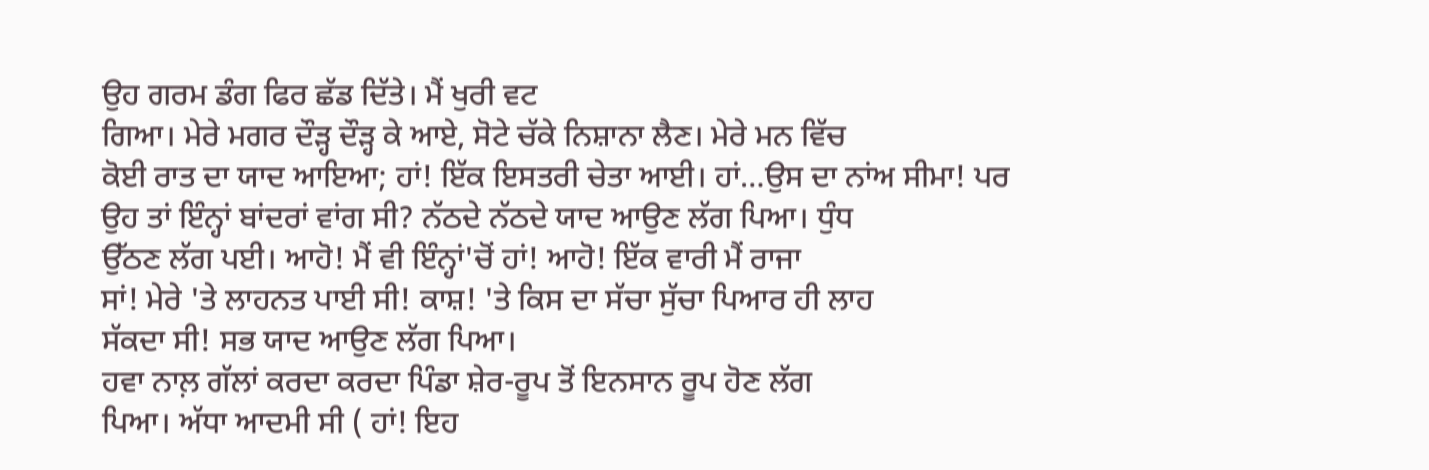ਉਹ ਗਰਮ ਡੰਗ ਫਿਰ ਛੱਡ ਦਿੱਤੇ। ਮੈਂ ਖੁਰੀ ਵਟ
ਗਿਆ। ਮੇਰੇ ਮਗਰ ਦੌੜ੍ਹ ਦੌੜ੍ਹ ਕੇ ਆਏ, ਸੋਟੇ ਚੱਕੇ ਨਿਸ਼ਾਨਾ ਲੈਣ। ਮੇਰੇ ਮਨ ਵਿੱਚ
ਕੋਈ ਰਾਤ ਦਾ ਯਾਦ ਆਇਆ; ਹਾਂ! ਇੱਕ ਇਸਤਰੀ ਚੇਤਾ ਆਈ। ਹਾਂ…ਉਸ ਦਾ ਨਾਂਅ ਸੀਮਾ! ਪਰ
ਉਹ ਤਾਂ ਇੰਨ੍ਹਾਂ ਬਾਂਦਰਾਂ ਵਾਂਗ ਸੀ? ਨੱਠਦੇ ਨੱਠਦੇ ਯਾਦ ਆਉਣ ਲੱਗ ਪਿਆ। ਧੁੰਧ
ਉੱਠਣ ਲੱਗ ਪਈ। ਆਹੋ! ਮੈਂ ਵੀ ਇੰਨ੍ਹਾਂ'ਚੋਂ ਹਾਂ! ਆਹੋ! ਇੱਕ ਵਾਰੀ ਮੈਂ ਰਾਜਾ
ਸਾਂ! ਮੇਰੇ 'ਤੇ ਲਾਹਨਤ ਪਾਈ ਸੀ! ਕਾਸ਼! 'ਤੇ ਕਿਸ ਦਾ ਸੱਚਾ ਸੁੱਚਾ ਪਿਆਰ ਹੀ ਲਾਹ
ਸੱਕਦਾ ਸੀ! ਸਭ ਯਾਦ ਆਉਣ ਲੱਗ ਪਿਆ।
ਹਵਾ ਨਾਲ਼ ਗੱਲਾਂ ਕਰਦਾ ਕਰਦਾ ਪਿੰਡਾ ਸ਼ੇਰ-ਰੂਪ ਤੋਂ ਇਨਸਾਨ ਰੂਪ ਹੋਣ ਲੱਗ
ਪਿਆ। ਅੱਧਾ ਆਦਮੀ ਸੀ ( ਹਾਂ! ਇਹ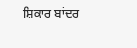ਸ਼ਿਕਾਰ ਬਾਂਦਰ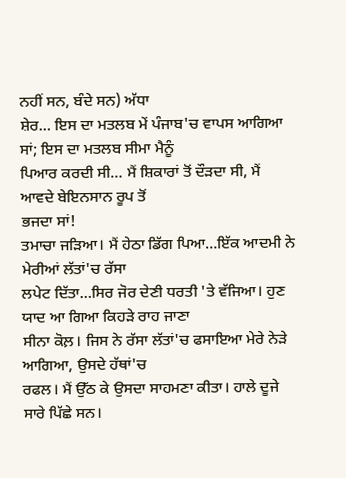ਨਹੀਂ ਸਨ, ਬੰਦੇ ਸਨ) ਅੱਧਾ
ਸ਼ੇਰ… ਇਸ ਦਾ ਮਤਲਬ ਮੇਂ ਪੰਜਾਬ'ਚ ਵਾਪਸ ਆਗਿਆ ਸਾਂ; ਇਸ ਦਾ ਮਤਲਬ ਸੀਮਾ ਮੈਨੂੰ
ਪਿਆਰ ਕਰਦੀ ਸੀ… ਮੈਂ ਸ਼ਿਕਾਰਾਂ ਤੋਂ ਦੌੜਦਾ ਸੀ, ਮੈਂ ਆਵਦੇ ਬੇਇਨਸਾਨ ਰੂਪ ਤੋਂ
ਭਜਦਾ ਸਾਂ!
ਤਮਾਚਾ ਜੜਿਆ। ਮੈਂ ਹੇਠਾ ਡਿੱਗ ਪਿਆ…ਇੱਕ ਆਦਮੀ ਨੇ ਮੇਰੀਆਂ ਲੱਤਾਂ'ਚ ਰੱਸਾ
ਲਪੇਟ ਦਿੱਤਾ…ਸਿਰ ਜੋਰ ਦੇਣੀ ਧਰਤੀ 'ਤੇ ਵੱਜਿਆ। ਹੁਣ ਯਾਦ ਆ ਗਿਆ ਕਿਹੜੇ ਰਾਹ ਜਾਣਾ
ਸੀਨਾ ਕੋਲ਼। ਜਿਸ ਨੇ ਰੱਸਾ ਲੱਤਾਂ'ਚ ਫਸਾਇਆ ਮੇਰੇ ਨੇੜੇ ਆਗਿਆ, ਉਸਦੇ ਹੱਥਾਂ'ਚ
ਰਫਲ। ਮੈਂ ਉੱਠ ਕੇ ਉਸਦਾ ਸਾਹਮਣਾ ਕੀਤਾ। ਹਾਲੇ ਦੂਜੇ ਸਾਰੇ ਪਿੱਛੇ ਸਨ।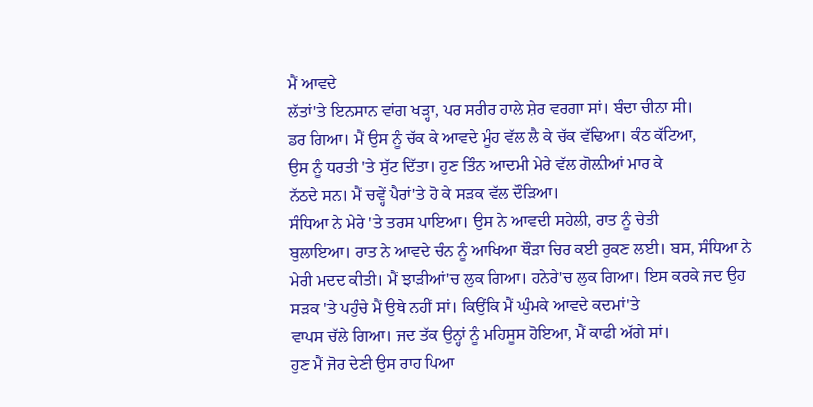ਮੈਂ ਆਵਦੇ
ਲੱਤਾਂ'ਤੇ ਇਨਸਾਨ ਵਾਂਗ ਖੜ੍ਹਾ, ਪਰ ਸਰੀਰ ਹਾਲੇ ਸ਼ੇਰ ਵਰਗਾ ਸਾਂ। ਬੰਦਾ ਚੀਨਾ ਸੀ।
ਡਰ ਗਿਆ। ਮੈਂ ਉਸ ਨੂੰ ਚੱਕ ਕੇ ਆਵਦੇ ਮੂੰਹ ਵੱਲ ਲੈ ਕੇ ਚੱਕ ਵੱਢਿਆ। ਕੰਠ ਕੱਟਿਆ,
ਉਸ ਨੂੰ ਧਰਤੀ 'ਤੇ ਸੁੱਟ ਦਿੱਤਾ। ਹੁਣ ਤਿੰਨ ਆਦਮੀ ਮੇਰੇ ਵੱਲ ਗੋਲ਼ੀਆਂ ਮਾਰ ਕੇ
ਨੱਠਦੇ ਸਨ। ਮੈਂ ਚਵ੍ਹੇਂ ਪੈਰਾਂ'ਤੇ ਹੋ ਕੇ ਸੜਕ ਵੱਲ ਦੌੜਿਆ।
ਸੰਧਿਆ ਨੇ ਮੇਰੇ 'ਤੇ ਤਰਸ ਪਾਇਆ। ਉਸ ਨੇ ਆਵਦੀ ਸਹੇਲੀ, ਰਾਤ ਨੂੰ ਚੇਤੀ
ਬੁਲਾਇਆ। ਰਾਤ ਨੇ ਆਵਦੇ ਚੰਨ ਨੂੰ ਆਖਿਆ ਥੌੜਾ ਚਿਰ ਕਈ ਰੁਕਣ ਲਈ। ਬਸ, ਸੰਧਿਆ ਨੇ
ਮੇਰੀ ਮਦਦ ਕੀਤੀ। ਮੈਂ ਝਾੜੀਆਂ'ਚ ਲੁਕ ਗਿਆ। ਹਨੇਰੇ'ਚ ਲੁਕ ਗਿਆ। ਇਸ ਕਰਕੇ ਜਦ ਉਹ
ਸੜਕ 'ਤੇ ਪਹੁੰਚੇ ਮੈਂ ਉਥੇ ਨਹੀਂ ਸਾਂ। ਕਿਉਂਕਿ ਮੈਂ ਘੁੰਮਕੇ ਆਵਦੇ ਕਦਮਾਂ'ਤੇ
ਵਾਪਸ ਚੱਲੇ ਗਿਆ। ਜਦ ਤੱਕ ਉਨ੍ਹਾਂ ਨੂੰ ਮਹਿਸੂਸ ਹੋਇਆ, ਮੈਂ ਕਾਫੀ ਅੱਗੇ ਸਾਂ।
ਹੁਣ ਮੈਂ ਜੋਰ ਦੇਣੀ ਉਸ ਰਾਹ ਪਿਆ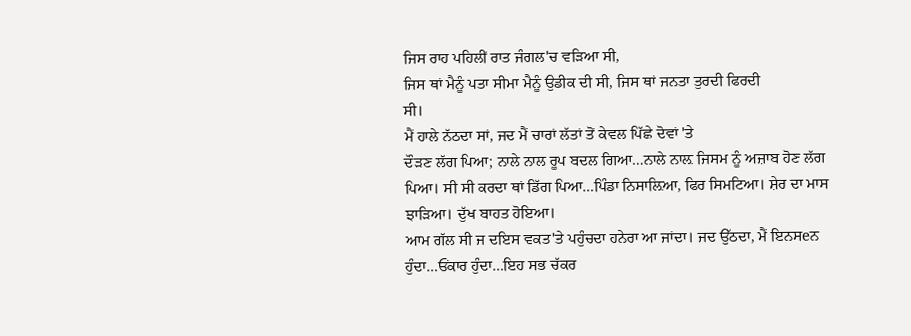ਜਿਸ ਰਾਹ ਪਹਿਲੀਂ ਰਾਤ ਜੰਗਲ'ਚ ਵੜਿਆ ਸੀ,
ਜਿਸ ਥਾਂ ਮੈਨੂੰ ਪਤਾ ਸੀਮਾ ਮੈਨੂੰ ਉਡੀਕ ਦੀ ਸੀ, ਜਿਸ ਥਾਂ ਜਨਤਾ ਤੁਰਦੀ ਫਿਰਦੀ
ਸੀ।
ਮੈਂ ਹਾਲੇ ਨੱਠਦਾ ਸਾਂ, ਜਦ ਮੈਂ ਚਾਰਾਂ ਲੱਤਾਂ ਤੋਂ ਕੇਵਲ ਪਿੱਛੇ ਦੋਵਾਂ 'ਤੇ
ਦੌੜਣ ਲੱਗ ਪਿਆ; ਨਾਲੇ ਨਾਲ ਰੂਪ ਬਦਲ ਗਿਆ…ਨਾਲੇ ਨਾਲ਼ ਜਿਸਮ ਨੂੰ ਅਜ਼ਾਬ ਹੋਣ ਲੱਗ
ਪਿਆ। ਸੀ ਸੀ ਕਰਦਾ ਥਾਂ ਡਿੱਗ ਪਿਆ…ਪਿੰਡਾ ਨਿਸਾਲ਼ਿਆ, ਫਿਰ ਸਿਮਟਿਆ। ਸ਼ੇਰ ਦਾ ਮਾਸ
ਝਾੜਿਆ। ਦੁੱਖ ਬਾਹਤ ਹੋਇਆ।
ਆਮ ਗੱਲ ਸੀ ਜ ਦਇਸ ਵਕਤ'ਤੇ ਪਹੁੰਚਦਾ ਹਨੇਰਾ ਆ ਜਾਂਦਾ। ਜਦ ਉੱਠਦਾ, ਮੈਂ ਇਨਸeਨ
ਹੁੰਦਾ…ਓਂਕਾਰ ਹੁੰਦਾ…ਇਹ ਸਭ ਚੱਕਰ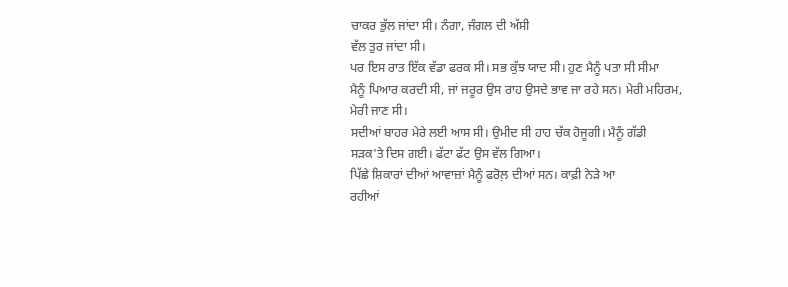ਚਾਕਰ ਭੁੱਲ ਜਾਂਦਾ ਸੀ। ਨੰਗਾ, ਜੰਗਲ ਦੀ ਅੱਸੀ
ਵੱਲ ਤੁਰ ਜਾਂਦਾ ਸੀ।
ਪਰ ਇਸ ਰਾਤ ਇੱਕ ਵੱਡਾ ਫਰਕ ਸੀ। ਸਭ ਕੁੱਝ ਯਾਦ ਸੀ। ਹੁਣ ਮੈਨੂੰ ਪਤਾ ਸੀ ਸੀਮਾ
ਮੈਨੂੰ ਪਿਆਰ ਕਰਦੀ ਸੀ, ਜਾਂ ਜਰੂਰ ਉਸ ਰਾਹ ਉਸਦੇ ਭਾਵ ਜਾ ਰਹੇ ਸਨ। ਮੇਰੀ ਮਹਿਰਮ,
ਮੇਰੀ ਜਾਣ ਸੀ।
ਸਦੀਆਂ ਬਾਹਰ ਮੇਰੇ ਲਈ ਆਸ ਸੀ। ਉਮੀਦ ਸੀ ਹਾਹ ਚੱਕ ਹੋਜੂਗੀ। ਮੈਨੂੰ ਗੱਡੀ
ਸੜਕ'ਤੇ ਦਿਸ ਗਈ। ਫੱਟਾ ਫੱਟ ਉਸ ਵੱਲ ਗਿਆ।
ਪਿੱਛੇ ਸ਼ਿਕਾਰਾਂ ਦੀਆਂ ਆਵਾਜ਼ਾਂ ਮੈਨੂੰ ਫਰੋਲ਼ ਦੀਆਂ ਸਨ। ਕਾਫ਼ੀ ਨੇੜੇ ਆ
ਰਹੀਆਂ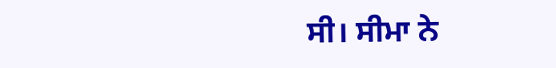ਸੀ। ਸੀਮਾ ਨੇ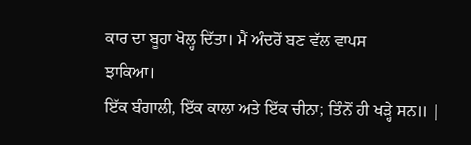ਕਾਰ ਦਾ ਬੂਹਾ ਖੋਲ੍ਹ ਦਿੱਤਾ। ਮੈਂ ਅੰਦਰੋਂ ਬਣ ਵੱਲ ਵਾਪਸ
ਝਾਕਿਆ।
ਇੱਕ ਬੰਗਾਲੀ, ਇੱਕ ਕਾਲਾ ਅਤੇ ਇੱਕ ਚੀਨਾ; ਤਿੰਨੋਂ ਹੀ ਖੜ੍ਹੇ ਸਨ॥ |